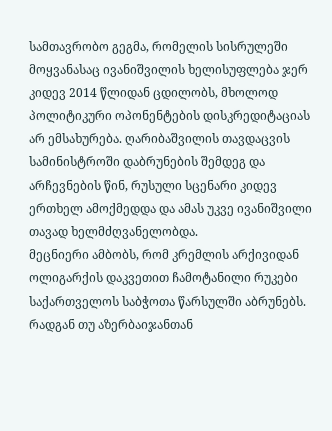სამთავრობო გეგმა, რომელის სისრულეში მოყვანასაც ივანიშვილის ხელისუფლება ჯერ კიდევ 2014 წლიდან ცდილობს, მხოლოდ პოლიტიკური ოპონენტების დისკრედიტაციას არ ემსახურება. ღარიბაშვილის თავდაცვის სამინისტროში დაბრუნების შემდეგ და არჩევნების წინ, რუსული სცენარი კიდევ ერთხელ ამოქმედდა და ამას უკვე ივანიშვილი თავად ხელმძღვანელობდა.
მეცნიერი ამბობს, რომ კრემლის არქივიდან ოლიგარქის დაკვეთით ჩამოტანილი რუკები საქართველოს საბჭოთა წარსულში აბრუნებს.
რადგან თუ აზერბაიჯანთან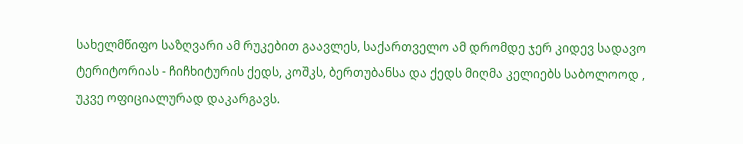სახელმწიფო საზღვარი ამ რუკებით გაავლეს, საქართველო ამ დრომდე ჯერ კიდევ სადავო ტერიტორიას - ჩიჩხიტურის ქედს, კოშკს, ბერთუბანსა და ქედს მიღმა კელიებს საბოლოოდ , უკვე ოფიციალურად დაკარგავს.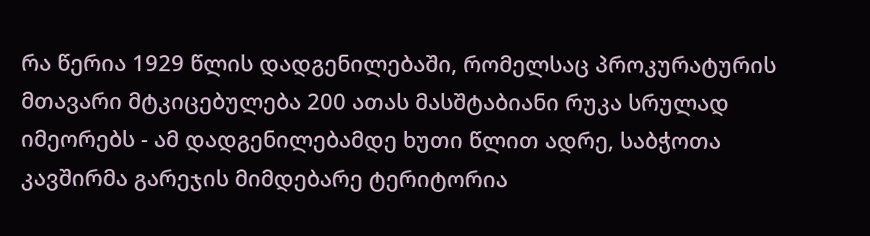რა წერია 1929 წლის დადგენილებაში, რომელსაც პროკურატურის მთავარი მტკიცებულება 200 ათას მასშტაბიანი რუკა სრულად იმეორებს - ამ დადგენილებამდე ხუთი წლით ადრე, საბჭოთა კავშირმა გარეჯის მიმდებარე ტერიტორია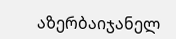აზერბაიჯანელ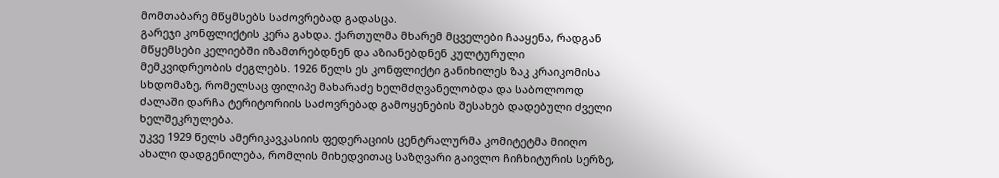მომთაბარე მწყმსებს საძოვრებად გადასცა.
გარეჯი კონფლიქტის კერა გახდა. ქართულმა მხარემ მცველები ჩააყენა, რადგან მწყემსები კელიებში იზამთრებდნენ და აზიანებდნენ კულტურული მემკვიდრეობის ძეგლებს. 1926 წელს ეს კონფლიქტი განიხილეს ზაკ კრაიკომისა სხდომაზე, რომელსაც ფილიპე მახარაძე ხელმძღვანელობდა და საბოლოოდ ძალაში დარჩა ტერიტორიის საძოვრებად გამოყენების შესახებ დადებული ძველი ხელშეკრულება.
უკვე 1929 წელს ამერიკავკასიის ფედერაციის ცენტრალურმა კომიტეტმა მიიღო ახალი დადგენილება, რომლის მიხედვითაც საზღვარი გაივლო ჩიჩხიტურის სერზე,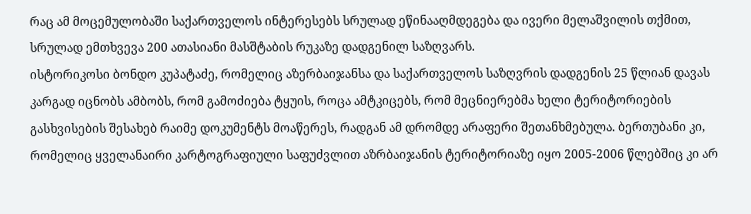რაც ამ მოცემულობაში საქართველოს ინტერესებს სრულად ეწინააღმდეგება და ივერი მელაშვილის თქმით, სრულად ემთხვევა 200 ათასიანი მასშტაბის რუკაზე დადგენილ საზღვარს.
ისტორიკოსი ბონდო კუპატაძე, რომელიც აზერბაიჯანსა და საქართველოს საზღვრის დადგენის 25 წლიან დავას კარგად იცნობს ამბობს, რომ გამოძიება ტყუის, როცა ამტკიცებს, რომ მეცნიერებმა ხელი ტერიტორიების გასხვისების შესახებ რაიმე დოკუმენტს მოაწერეს, რადგან ამ დრომდე არაფერი შეთანხმებულა. ბერთუბანი კი, რომელიც ყველანაირი კარტოგრაფიული საფუძვლით აზრბაიჯანის ტერიტორიაზე იყო 2005-2006 წლებშიც კი არ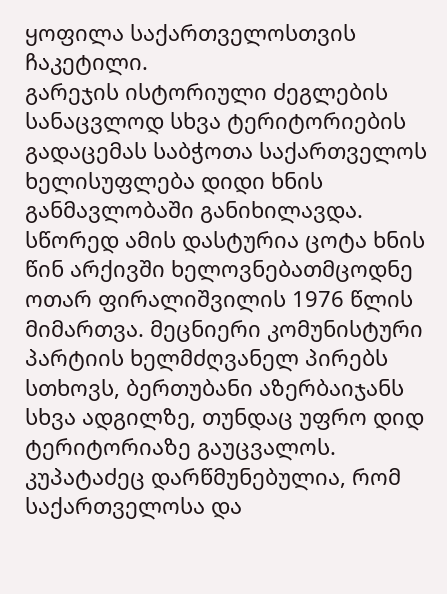ყოფილა საქართველოსთვის ჩაკეტილი.
გარეჯის ისტორიული ძეგლების სანაცვლოდ სხვა ტერიტორიების გადაცემას საბჭოთა საქართველოს ხელისუფლება დიდი ხნის განმავლობაში განიხილავდა. სწორედ ამის დასტურია ცოტა ხნის წინ არქივში ხელოვნებათმცოდნე ოთარ ფირალიშვილის 1976 წლის მიმართვა. მეცნიერი კომუნისტური პარტიის ხელმძღვანელ პირებს სთხოვს, ბერთუბანი აზერბაიჯანს სხვა ადგილზე, თუნდაც უფრო დიდ ტერიტორიაზე გაუცვალოს.
კუპატაძეც დარწმუნებულია, რომ საქართველოსა და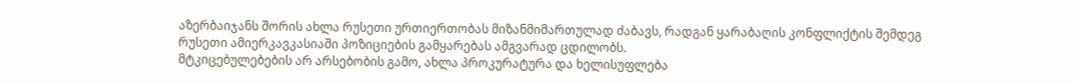აზერბაიჯანს შორის ახლა რუსეთი ურთიერთობას მიზანმიმართულად ძაბავს, რადგან ყარაბაღის კონფლიქტის შემდეგ რუსეთი ამიერკავკასიაში პოზიციების გამყარებას ამგვარად ცდილობს.
მტკიცებულებების არ არსებობის გამო, ახლა პროკურატურა და ხელისუფლება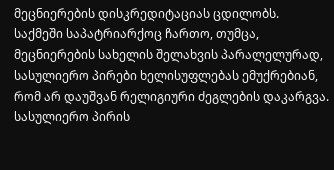მეცნიერების დისკრედიტაციას ცდილობს. საქმეში საპატრიარქოც ჩართო, თუმცა, მეცნიერების სახელის შელახვის პარალელურად, სასულიერო პირები ხელისუფლებას ემუქრებიან, რომ არ დაუშვან რელიგიური ძეგლების დაკარგვა.
სასულიერო პირის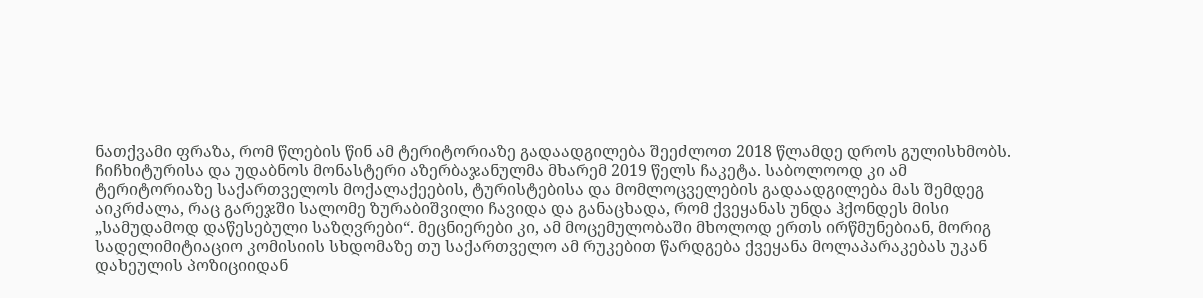ნათქვამი ფრაზა, რომ წლების წინ ამ ტერიტორიაზე გადაადგილება შეეძლოთ 2018 წლამდე დროს გულისხმობს. ჩიჩხიტურისა და უდაბნოს მონასტერი აზერბაჯანულმა მხარემ 2019 წელს ჩაკეტა. საბოლოოდ კი ამ ტერიტორიაზე საქართველოს მოქალაქეების, ტურისტებისა და მომლოცველების გადაადგილება მას შემდეგ აიკრძალა, რაც გარეჯში სალომე ზურაბიშვილი ჩავიდა და განაცხადა, რომ ქვეყანას უნდა ჰქონდეს მისი „სამუდამოდ დაწესებული საზღვრები“. მეცნიერები კი, ამ მოცემულობაში მხოლოდ ერთს ირწმუნებიან, მორიგ სადელიმიტიაციო კომისიის სხდომაზე თუ საქართველო ამ რუკებით წარდგება ქვეყანა მოლაპარაკებას უკან დახეულის პოზიციიდან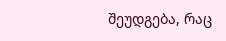შეუდგება, რაც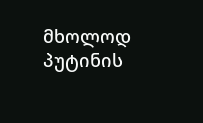მხოლოდ პუტინის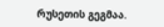რუსეთის გეგმაა.